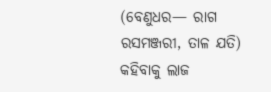(ବେଣୁଧର— ରାଗ ରସମଞ୍ଜରୀ, ତାଳ ଯତି)
କହିବାକୁ ଲାଜ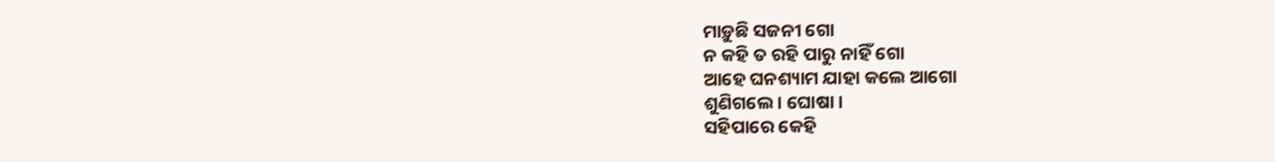ମାଡ଼ୁଛି ସଜନୀ ଗୋ
ନ କହି ତ ରହି ପାରୁ ନାହିଁ ଗୋ
ଆହେ ଘନଶ୍ୟାମ ଯାହା କଲେ ଆଗୋ
ଶୁଣିଗଲେ । ଘୋଷା ।
ସହିପାରେ କେହି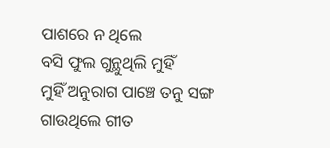ପାଶରେ ନ ଥିଲେ
ବସି ଫୁଲ ଗୁନ୍ଥୁଥିଲି ମୁହିଁ
ମୁହିଁ ଅନୁରାଗ ପାଞ୍ଚେ ତନୁ ସଙ୍ଗ
ଗାଉଥିଲେ ଗୀତ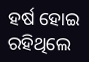ହର୍ଷ ହୋଇ
ରହିଥିଲେ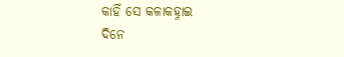କାହିଁ ସେ କଳାକହ୍ନାଇ
ଦିନେ